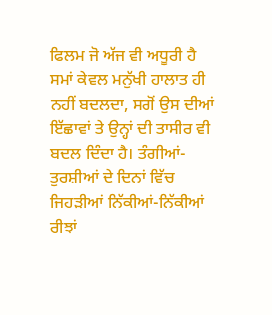ਫਿਲਮ ਜੋ ਅੱਜ ਵੀ ਅਧੂਰੀ ਹੈ
ਸਮਾਂ ਕੇਵਲ ਮਨੁੱਖੀ ਹਾਲਾਤ ਹੀ ਨਹੀਂ ਬਦਲਦਾ, ਸਗੋਂ ਉਸ ਦੀਆਂ ਇੱਛਾਵਾਂ ਤੇ ਉਨ੍ਹਾਂ ਦੀ ਤਾਸੀਰ ਵੀ ਬਦਲ ਦਿੰਦਾ ਹੈ। ਤੰਗੀਆਂ-ਤੁਰਸ਼ੀਆਂ ਦੇ ਦਿਨਾਂ ਵਿੱਚ ਜਿਹੜੀਆਂ ਨਿੱਕੀਆਂ-ਨਿੱਕੀਆਂ ਰੀਝਾਂ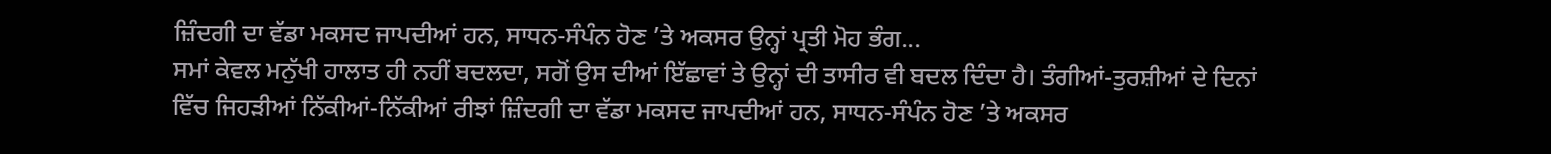ਜ਼ਿੰਦਗੀ ਦਾ ਵੱਡਾ ਮਕਸਦ ਜਾਪਦੀਆਂ ਹਨ, ਸਾਧਨ-ਸੰਪੰਨ ਹੋਣ ’ਤੇ ਅਕਸਰ ਉਨ੍ਹਾਂ ਪ੍ਰਤੀ ਮੋਹ ਭੰਗ...
ਸਮਾਂ ਕੇਵਲ ਮਨੁੱਖੀ ਹਾਲਾਤ ਹੀ ਨਹੀਂ ਬਦਲਦਾ, ਸਗੋਂ ਉਸ ਦੀਆਂ ਇੱਛਾਵਾਂ ਤੇ ਉਨ੍ਹਾਂ ਦੀ ਤਾਸੀਰ ਵੀ ਬਦਲ ਦਿੰਦਾ ਹੈ। ਤੰਗੀਆਂ-ਤੁਰਸ਼ੀਆਂ ਦੇ ਦਿਨਾਂ ਵਿੱਚ ਜਿਹੜੀਆਂ ਨਿੱਕੀਆਂ-ਨਿੱਕੀਆਂ ਰੀਝਾਂ ਜ਼ਿੰਦਗੀ ਦਾ ਵੱਡਾ ਮਕਸਦ ਜਾਪਦੀਆਂ ਹਨ, ਸਾਧਨ-ਸੰਪੰਨ ਹੋਣ ’ਤੇ ਅਕਸਰ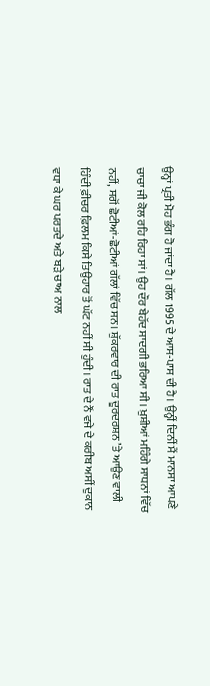ਉਨ੍ਹਾਂ ਪ੍ਰਤੀ ਮੋਹ ਭੰਗ ਹੋ ਜਾਂਦਾ ਹੈ। ਗੱਲ 1995 ਦੇ ਆਸ-ਪਾਸ ਦੀ ਹੈ। ਉਨ੍ਹੀਂ ਦਿਨੀਂ ਮੈਂ ਮਾਨਸਾ ਆਪਣੇ ਚਾਚਾ ਜੀ ਕੋਲ ਰਹਿ ਰਿਹਾ ਸਾਂ। ਉਹ ਦੌਰ ਬੇਹੱਦ ਸਾਦਗੀ ਭਰਿਆ ਸੀ। ਖ਼ੁਸ਼ੀਆਂ ਮਹਿੰਗੇ ਸਾਧਨਾਂ ਵਿੱਚ ਨਹੀਂ, ਸਗੋਂ ਛੋਟੀਆਂ-ਛੋਟੀਆਂ ਗੱਲਾਂ ਵਿੱਚ ਸਨ। ਸ਼ੁੱਕਰਵਾਰ ਦੀ ਰਾਤ ਦੂਰਦਰਸ਼ਨ ’ਤੇ ਆਉਣ ਵਾਲੀ ਹਿੰਦੀ ਫ਼ੀਚਰ ਫ਼ਿਲਮ ਕਿਸੇ ਤਿਉਹਾਰ ਤੋਂ ਘੱਟ ਨਹੀਂ ਸੀ ਹੁੰਦੀ। ਰਾਤ ਦੇ ਨੌਂ ਵਜੇ ਦੇ ਕਰੀਬ ਅਸੀਂ ਦੁਕਾਨ ਵਧਾ ਕੇ ਘਰ ਪਰਤਦੇ ਅਤੇ ਬੜੇ ਚਾਅ ਨਾਲ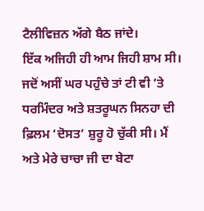ਟੈਲੀਵਿਜ਼ਨ ਅੱਗੇ ਬੈਠ ਜਾਂਦੇ।
ਇੱਕ ਅਜਿਹੀ ਹੀ ਆਮ ਜਿਹੀ ਸ਼ਾਮ ਸੀ। ਜਦੋਂ ਅਸੀਂ ਘਰ ਪਹੁੰਚੇ ਤਾਂ ਟੀ ਵੀ ’ਤੇ ਧਰਮਿੰਦਰ ਅਤੇ ਸ਼ਤਰੂਘਨ ਸਿਨਹਾ ਦੀ ਫ਼ਿਲਮ ‘ਦੋਸਤ’ ਸ਼ੁਰੂ ਹੋ ਚੁੱਕੀ ਸੀ। ਮੈਂ ਅਤੇ ਮੇਰੇ ਚਾਚਾ ਜੀ ਦਾ ਬੇਟਾ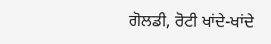ਗੋਲਡੀ, ਰੋਟੀ ਖਾਂਦੇ-ਖਾਂਦੇ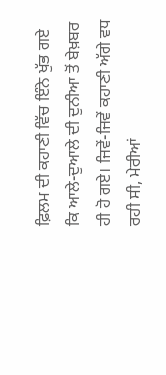ਫ਼ਿਲਮ ਦੀ ਕਹਾਣੀ ਵਿੱਚ ਇੰਨੇ ਖੁੱਭ ਗਏ ਕਿ ਆਲੇ-ਦੁਆਲੇ ਦੀ ਦੁਨੀਆ ਤੋਂ ਬੇਖ਼ਬਰ ਹੀ ਹੋ ਗਏ। ਜਿਵੇਂ-ਜਿਵੇਂ ਕਹਾਣੀ ਅੱਗੇ ਵਧ ਰਹੀ ਸੀ, ਮੇਰੀਆਂ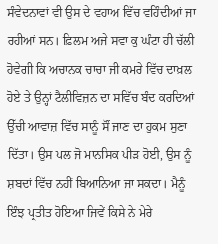ਸੰਵੇਦਨਾਵਾਂ ਵੀ ਉਸ ਦੇ ਵਹਾਅ ਵਿੱਚ ਵਹਿੰਦੀਆਂ ਜਾ ਰਹੀਆਂ ਸਨ। ਫ਼ਿਲਮ ਅਜੇ ਸਵਾ ਕੁ ਘੰਟਾ ਹੀ ਚੱਲੀ ਹੋਵੇਗੀ ਕਿ ਅਚਾਨਕ ਚਾਚਾ ਜੀ ਕਮਰੇ ਵਿੱਚ ਦਾਖ਼ਲ ਹੋਏ ਤੇ ਉਨ੍ਹਾਂ ਟੈਲੀਵਿਜ਼ਨ ਦਾ ਸਵਿੱਚ ਬੰਦ ਕਰਦਿਆਂ ਉੱਚੀ ਆਵਾਜ਼ ਵਿੱਚ ਸਾਨੂੰ ਸੌਂ ਜਾਣ ਦਾ ਹੁਕਮ ਸੁਣਾ ਦਿੱਤਾ। ਉਸ ਪਲ ਜੋ ਮਾਨਸਿਕ ਪੀੜ ਹੋਈ, ਉਸ ਨੂੰ ਸ਼ਬਦਾਂ ਵਿੱਚ ਨਹੀਂ ਬਿਆਨਿਆ ਜਾ ਸਕਦਾ। ਮੈਨੂੰ ਇੰਝ ਪ੍ਰਤੀਤ ਹੋਇਆ ਜਿਵੇਂ ਕਿਸੇ ਨੇ ਮੇਰੇ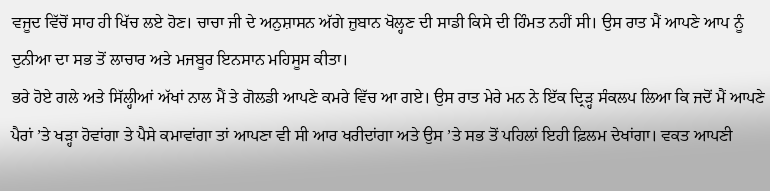ਵਜੂਦ ਵਿੱਚੋਂ ਸਾਹ ਹੀ ਖਿੱਚ ਲਏ ਹੋਣ। ਚਾਚਾ ਜੀ ਦੇ ਅਨੁਸ਼ਾਸਨ ਅੱਗੇ ਜ਼ੁਬਾਨ ਖੋਲ੍ਹਣ ਦੀ ਸਾਡੀ ਕਿਸੇ ਦੀ ਹਿੰਮਤ ਨਹੀਂ ਸੀ। ਉਸ ਰਾਤ ਮੈਂ ਆਪਣੇ ਆਪ ਨੂੰ ਦੁਨੀਆ ਦਾ ਸਭ ਤੋਂ ਲਾਚਾਰ ਅਤੇ ਮਜਬੂਰ ਇਨਸਾਨ ਮਹਿਸੂਸ ਕੀਤਾ।
ਭਰੇ ਹੋਏ ਗਲੇ ਅਤੇ ਸਿੱਲ੍ਹੀਆਂ ਅੱਖਾਂ ਨਾਲ ਮੈਂ ਤੇ ਗੋਲਡੀ ਆਪਣੇ ਕਮਰੇ ਵਿੱਚ ਆ ਗਏ। ਉਸ ਰਾਤ ਮੇਰੇ ਮਨ ਨੇ ਇੱਕ ਦ੍ਰਿੜ੍ਹ ਸੰਕਲਪ ਲਿਆ ਕਿ ਜਦੋਂ ਮੈਂ ਆਪਣੇ ਪੈਰਾਂ ’ਤੇ ਖੜ੍ਹਾ ਹੋਵਾਂਗਾ ਤੇ ਪੈਸੇ ਕਮਾਵਾਂਗਾ ਤਾਂ ਆਪਣਾ ਵੀ ਸੀ ਆਰ ਖਰੀਦਾਂਗਾ ਅਤੇ ਉਸ ’ਤੇ ਸਭ ਤੋਂ ਪਹਿਲਾਂ ਇਹੀ ਫ਼ਿਲਮ ਦੇਖਾਂਗਾ। ਵਕਤ ਆਪਣੀ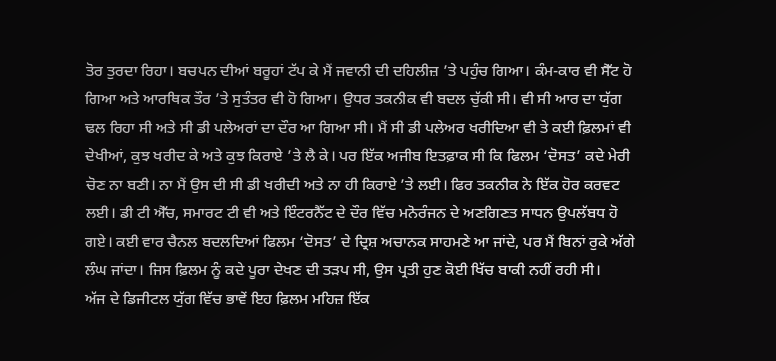ਤੋਰ ਤੁਰਦਾ ਰਿਹਾ। ਬਚਪਨ ਦੀਆਂ ਬਰੂਹਾਂ ਟੱਪ ਕੇ ਮੈਂ ਜਵਾਨੀ ਦੀ ਦਹਿਲੀਜ਼ ’ਤੇ ਪਹੁੰਚ ਗਿਆ। ਕੰਮ-ਕਾਰ ਵੀ ਸੈੱਟ ਹੋ ਗਿਆ ਅਤੇ ਆਰਥਿਕ ਤੌਰ ’ਤੇ ਸੁਤੰਤਰ ਵੀ ਹੋ ਗਿਆ। ਉਧਰ ਤਕਨੀਕ ਵੀ ਬਦਲ ਚੁੱਕੀ ਸੀ। ਵੀ ਸੀ ਆਰ ਦਾ ਯੁੱਗ ਢਲ ਰਿਹਾ ਸੀ ਅਤੇ ਸੀ ਡੀ ਪਲੇਅਰਾਂ ਦਾ ਦੌਰ ਆ ਗਿਆ ਸੀ। ਮੈਂ ਸੀ ਡੀ ਪਲੇਅਰ ਖਰੀਦਿਆ ਵੀ ਤੇ ਕਈ ਫ਼ਿਲਮਾਂ ਵੀ ਦੇਖੀਆਂ, ਕੁਝ ਖਰੀਦ ਕੇ ਅਤੇ ਕੁਝ ਕਿਰਾਏ ’ਤੇ ਲੈ ਕੇ। ਪਰ ਇੱਕ ਅਜੀਬ ਇਤਫ਼ਾਕ ਸੀ ਕਿ ਫਿਲਮ ‘ਦੋਸਤ’ ਕਦੇ ਮੇਰੀ ਚੋਣ ਨਾ ਬਣੀ। ਨਾ ਮੈਂ ਉਸ ਦੀ ਸੀ ਡੀ ਖਰੀਦੀ ਅਤੇ ਨਾ ਹੀ ਕਿਰਾਏ ’ਤੇ ਲਈ। ਫਿਰ ਤਕਨੀਕ ਨੇ ਇੱਕ ਹੋਰ ਕਰਵਟ ਲਈ। ਡੀ ਟੀ ਐੱਚ, ਸਮਾਰਟ ਟੀ ਵੀ ਅਤੇ ਇੰਟਰਨੈੱਟ ਦੇ ਦੌਰ ਵਿੱਚ ਮਨੋਰੰਜਨ ਦੇ ਅਣਗਿਣਤ ਸਾਧਨ ਉਪਲੱਬਧ ਹੋ ਗਏ। ਕਈ ਵਾਰ ਚੈਨਲ ਬਦਲਦਿਆਂ ਫਿਲਮ ‘ਦੋਸਤ’ ਦੇ ਦ੍ਰਿਸ਼ ਅਚਾਨਕ ਸਾਹਮਣੇ ਆ ਜਾਂਦੇ, ਪਰ ਮੈਂ ਬਿਨਾਂ ਰੁਕੇ ਅੱਗੇ ਲੰਘ ਜਾਂਦਾ। ਜਿਸ ਫ਼ਿਲਮ ਨੂੰ ਕਦੇ ਪੂਰਾ ਦੇਖਣ ਦੀ ਤੜਪ ਸੀ, ਉਸ ਪ੍ਰਤੀ ਹੁਣ ਕੋਈ ਖਿੱਚ ਬਾਕੀ ਨਹੀਂ ਰਹੀ ਸੀ।
ਅੱਜ ਦੇ ਡਿਜੀਟਲ ਯੁੱਗ ਵਿੱਚ ਭਾਵੇਂ ਇਹ ਫ਼ਿਲਮ ਮਹਿਜ਼ ਇੱਕ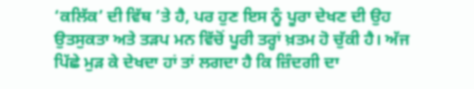‘ਕਲਿੱਕ’ ਦੀ ਵਿੱਥ ’ਤੇ ਹੈ, ਪਰ ਹੁਣ ਇਸ ਨੂੰ ਪੂਰਾ ਦੇਖਣ ਦੀ ਉਹ ਉਤਸੁਕਤਾ ਅਤੇ ਤੜਪ ਮਨ ਵਿੱਚੋਂ ਪੂਰੀ ਤਰ੍ਹਾਂ ਖ਼ਤਮ ਹੋ ਚੁੱਕੀ ਹੈ। ਅੱਜ ਪਿੱਛੇ ਮੁੜ ਕੇ ਦੇਖਦਾ ਹਾਂ ਤਾਂ ਲਗਦਾ ਹੈ ਕਿ ਜ਼ਿੰਦਗੀ ਦਾ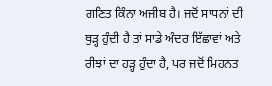ਗਣਿਤ ਕਿੰਨਾ ਅਜੀਬ ਹੈ। ਜਦੋਂ ਸਾਧਨਾਂ ਦੀ ਥੁੜ੍ਹ ਹੁੰਦੀ ਹੈ ਤਾਂ ਸਾਡੇ ਅੰਦਰ ਇੱਛਾਵਾਂ ਅਤੇ ਰੀਝਾਂ ਦਾ ਹੜ੍ਹ ਹੁੰਦਾ ਹੈ, ਪਰ ਜਦੋਂ ਮਿਹਨਤ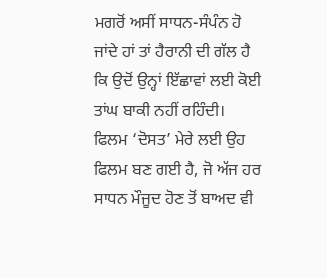ਮਗਰੋਂ ਅਸੀਂ ਸਾਧਨ-ਸੰਪੰਨ ਹੋ ਜਾਂਦੇ ਹਾਂ ਤਾਂ ਹੈਰਾਨੀ ਦੀ ਗੱਲ ਹੈ ਕਿ ਉਦੋਂ ਉਨ੍ਹਾਂ ਇੱਛਾਵਾਂ ਲਈ ਕੋਈ ਤਾਂਘ ਬਾਕੀ ਨਹੀਂ ਰਹਿੰਦੀ। ਫਿਲਮ ‘ਦੋਸਤ’ ਮੇਰੇ ਲਈ ਉਹ ਫਿਲਮ ਬਣ ਗਈ ਹੈ, ਜੋ ਅੱਜ ਹਰ ਸਾਧਨ ਮੌਜੂਦ ਹੋਣ ਤੋਂ ਬਾਅਦ ਵੀ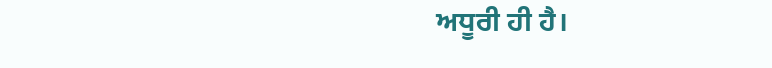ਅਧੂਰੀ ਹੀ ਹੈ।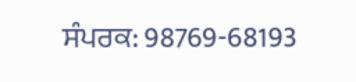ਸੰਪਰਕ: 98769-68193